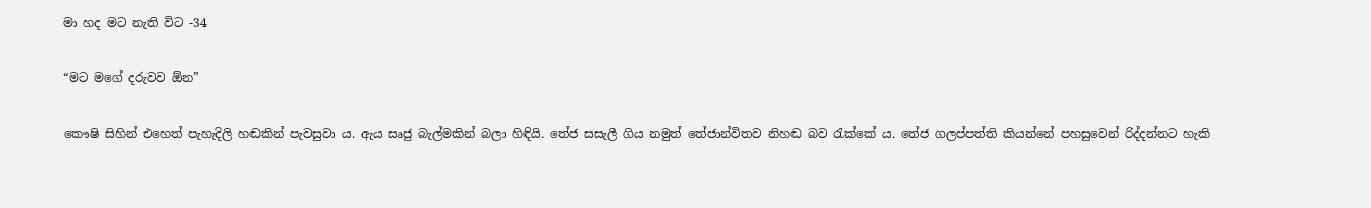මා හද මට නැති විට -34

“මට මගේ දරුවව ඕන”

කෞෂි සිහින් එහෙත් පැහැදිලි හඬකින් පැවසුවා ය. ඇය සෘජු බැල්මකින් බලා හිඳියි. තේජ සසැලී ගිය නමුත් තේජාන්විතව නිහඬ බව රැක්කේ ය. තේජ ගලප්පත්ති කියන්නේ පහසුවෙන් රිද්දන්නට හැකි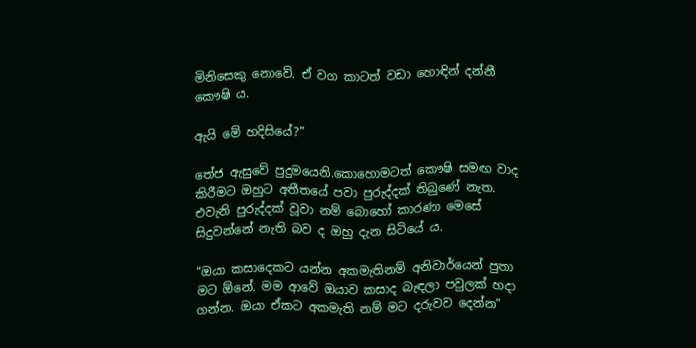මිනිසෙකු නොවේ. ඒ වග කාටත් වඩා හොඳින් දන්නී කෞෂි ය.

ඇයි මේ හදිසියේ?”

තේජ ඇසුවේ පුදුමයෙනි.කොහොමටත් කෞෂි සමඟ වාද කිරීමට ඔහුට අතීතයේ පවා පුරුද්දක් තිබුණේ නැත. එවැනි පුරුද්දක් වූවා නම් බොහෝ කාරණා මෙසේ සිදුවන්නේ නැති බව ද ඔහු දැන සිටියේ ය.

“ඔයා කසාදෙකට යන්න අකමැතිනම් අනිවාර්යෙන් පුතා මට ඕනේ. මම ආවේ ඔයාව කසාද බැඳලා පවුලක් හදා ගන්න. ඔයා ඒකට අකමැති නම් මට දරුවව දෙන්න”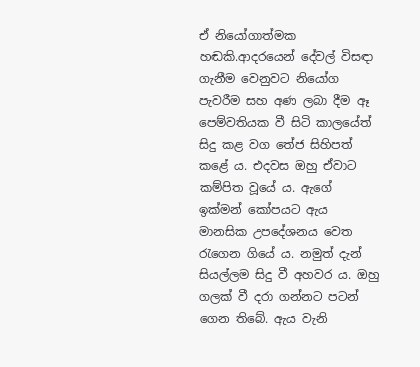ඒ නියෝගාත්මක හඬකි.ආදරයෙන් දේවල් විසඳා ගැනීම වෙනුවට නියෝග පැවරීම සහ අණ ලබා දීම ඈ පෙම්වතියක වී සිටි කාලයේත් සිදු කළ වග තේජ සිහිපත් කළේ ය. එදවස ඔහු ඒවාට කම්පිත වූයේ ය. ඇගේ ඉක්මන් කෝපයට ඇය මානසික උපදේශනය වෙත රැගෙන ගියේ ය. නමුත් දැන් සියල්ලම සිදු වී අහවර ය. ඔහු ගලක් වී දරා ගන්නට පටන් ගෙන තිබේ. ඇය වැනි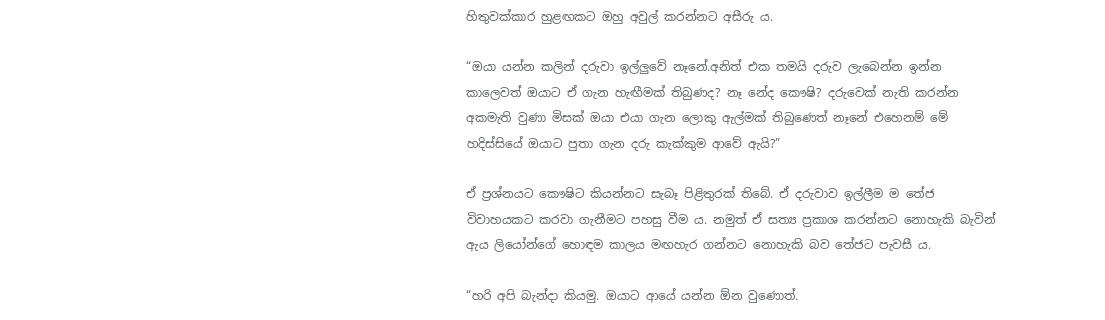හිතුවක්කාර හුළඟකට ඔහු අවුල් කරන්නට අසීරු ය.

“ඔයා යන්න කලින් දරුවා ඉල්ලුවේ නෑනේ.අනිත් එක තමයි දරුව ලැබෙන්න ඉන්න කාලෙවත් ඔයාට ඒ ගැන හැඟීමක් තිබුණද? නෑ නේද කෞෂි? දරුවෙක් නැති කරන්න අකමැති වුණා මිසක් ඔයා එයා ගැන ලොකු ඇල්මක් තිබුණෙත් නෑනේ එහෙනම් මේ හදිස්සියේ ඔයාට පුතා ගැන දරු කැක්කුම ආවේ ඇයි?”

ඒ ප්‍රශ්නයට කෞෂිට කියන්නට සැබෑ පිළිතුරක් තිබේ. ඒ දරුවාව ඉල්ලීම ම තේජ විවාහයකට කරවා ගැනීමට පහසු වීම ය. නමුත් ඒ සත්‍ය ප්‍රකාශ කරන්නට නොහැකි බැවින් ඇය ලියෝන්ගේ හොඳම කාලය මඟහැර ගන්නට නොහැකි බව තේජට පැවසී ය.

“හරි අපි බැන්දා කියමු. ඔයාට ආයේ යන්න ඕන වුණොත්.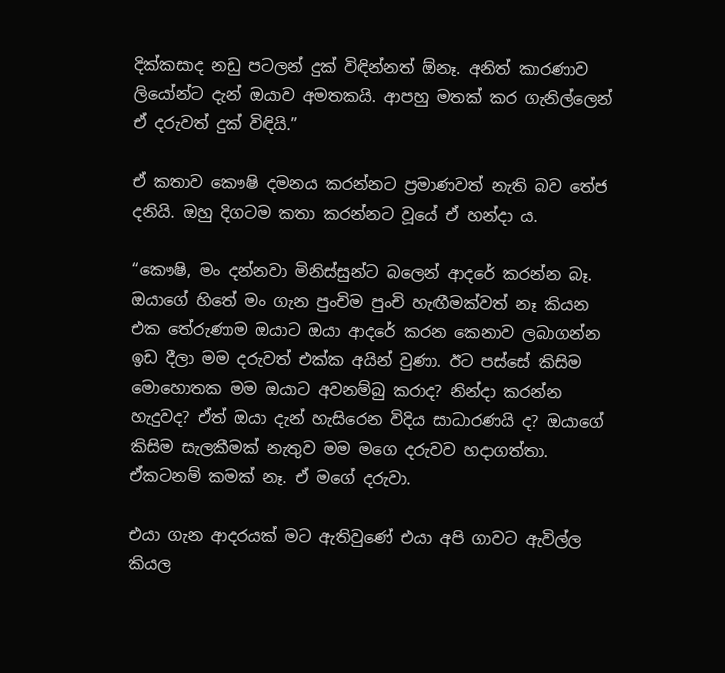දික්කසාද නඩු පටලන් දුක් විඳින්නත් ඕනෑ. අනිත් කාරණාව ලියෝන්ට දැන් ඔයාව අමතකයි. ආපහු මතක් කර ගැනිල්ලෙන් ඒ දරුවත් දුක් විඳියි.”

ඒ කතාව කෞෂි දමනය කරන්නට ප්‍රමාණවත් නැති බව තේජ දනියි. ඔහු දිගටම කතා කරන්නට වූයේ ඒ හන්දා ය.

“කෞෂි, මං දන්නවා මිනිස්සුන්ට බලෙන් ආදරේ කරන්න බෑ. ඔයාගේ හිතේ මං ගැන පුංචිම පුංචි හැඟීමක්වත් නෑ කියන එක තේරුණාම ඔයාට ඔයා ආදරේ කරන කෙනාව ලබාගන්න ඉඩ දීලා මම දරුවත් එක්ක අයින් වුණා. ඊට පස්සේ කිසිම මොහොතක මම ඔයාට අවනම්බු කරාද? නින්දා කරන්න හැදුවද? ඒත් ඔයා දැන් හැසිරෙන විදිය සාධාරණයි ද? ඔයාගේ කිසිම සැලකීමක් නැතුව මම මගෙ දරුවව හදාගත්තා. ඒකටනම් කමක් නෑ. ඒ මගේ දරුවා.

එයා ගැන ආදරයක් මට ඇතිවුණේ එයා අපි ගාවට ඇවිල්ල කියල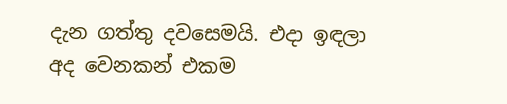දැන ගත්තු දවසෙමයි. එදා ඉඳලා අද වෙනකන් එකම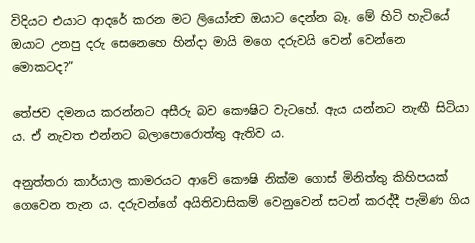විදියට එයාට ආදරේ කරන මට ලියෝන්‍ව ඔයාට දෙන්න බෑ. මේ හිටි හැටියේ ඔයාට උනපු දරු සෙනෙහෙ හින්දා මායි මගෙ දරුවයි වෙන් වෙන්නෙ මොකටද?”

තේජව දමනය කරන්නට අසීරු බව කෞෂිට වැටහේ. ඇය යන්නට නැඟී සිටියා ය. ඒ නැවත එන්නට බලාපොරොත්තු ඇතිව ය.

අනුත්තරා කාර්යාල කාමරයට ආවේ කෞෂි නික්ම ගොස් මිනිත්තු කිහිපයක් ගෙවෙන තැන ය. දරුවන්ගේ අයිතිවාසිකම් වෙනුවෙන් සටන් කරද්දී පැමිණ ගිය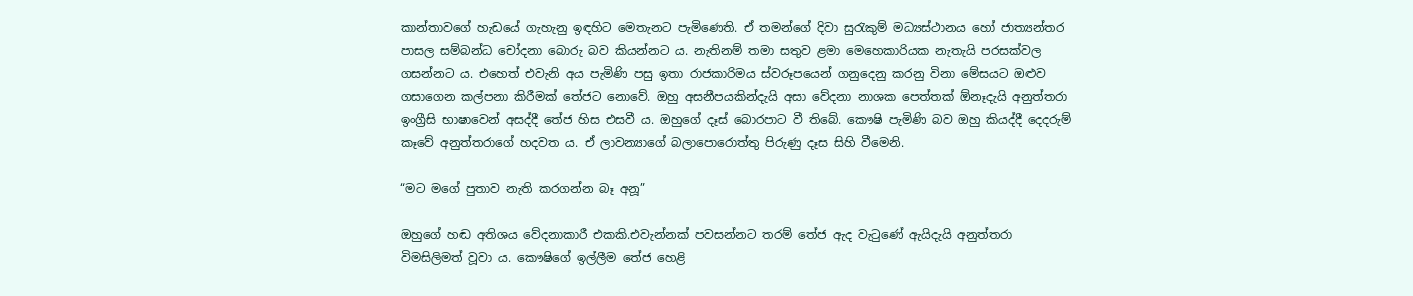කාන්තාවගේ හැඩයේ ගැහැනු ඉඳහිට මෙතැනට පැමිණෙති. ඒ තමන්ගේ දිවා සුරැකුම් මධ්‍යස්ථානය හෝ ජාත්‍යන්තර පාසල සම්බන්ධ චෝදනා බොරු බව කියන්නට ය. නැතිනම් තමා සතුව ළමා මෙහෙකාරියක නැතැයි පරසක්වල ගසන්නට ය. එහෙත් එවැනි අය පැමිණි පසු ඉතා රාජකාරිමය ස්වරූපයෙන් ගනුදෙනු කරනු විනා මේසයට ඔළුව ගසාගෙන කල්පනා කිරීමක් තේජට නොවේ. ඔහු අසනීපයකින්දැයි අසා වේදනා නාශක පෙත්තක් ඕනෑදැයි අනුත්තරා ඉංග්‍රීසි භාෂාවෙන් අසද්දී තේජ හිස එසවී ය. ඔහුගේ දෑස් බොරපාට වී තිබේ. කෞෂි පැමිණි බව ඔහු කියද්දී දෙදරුම් කෑවේ අනුත්තරාගේ හදවත ය. ඒ ලාවන්‍යාගේ බලාපොරොත්තු පිරුණු දෑස සිහි වීමෙනි.

“මට මගේ පුතාව නැති කරගන්න බෑ අනූ”

ඔහුගේ හඬ අතිශය වේදනාකාරී එකකි.එවැන්නක් පවසන්නට තරම් තේජ ඇද වැටුණේ ඇයිදැයි අනුත්තරා විමසිලිමත් වූවා ය. කෞෂිගේ ඉල්ලීම තේජ හෙළි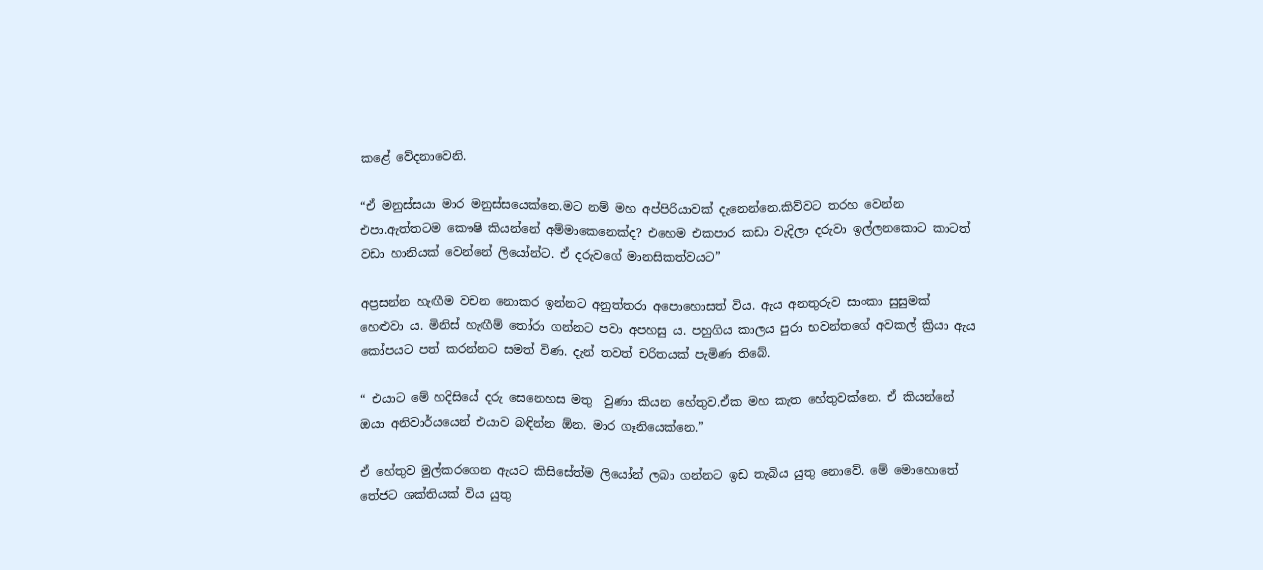කළේ වේදනාවෙනි.

“ඒ මනුස්සයා මාර මනුස්සයෙක්නෙ.මට නම් මහ අප්පිරියාවක් දැනෙන්නෙ.කිව්වට තරහ වෙන්න එපා.ඇත්තටම කෞෂි කියන්නේ අම්මාකෙනෙක්ද? එහෙම එකපාර කඩා වැදිලා දරුවා ඉල්ලනකොට කාටත් වඩා හානියක් වෙන්නේ ලියෝන්ට. ඒ දරුවගේ මානසිකත්වයට”

අප්‍රසන්න හැඟීම වචන නොකර ඉන්නට අනුත්තරා අපොහොසත් විය. ඇය අනතුරුව සාංකා සුසුමක් හෙළුවා ය. මිනිස් හැඟීම් තෝරා ගන්නට පවා අපහසු ය. පහුගිය කාලය පුරා භවන්තගේ අවකල් ක්‍රියා ඇය කෝපයට පත් කරන්නට සමත් විණ. දැන් තවත් චරිතයක් පැමිණ තිබේ.

“ එයාට මේ හදිසියේ දරු සෙනෙහස මතු  වුණා කියන හේතුව.ඒක මහ කැත හේතුවක්නෙ. ඒ කියන්නේ ඔයා අනිවාර්යයෙන් එයාව බඳින්න ඕන. මාර ගෑනියෙක්නෙ.”

ඒ හේතුව මුල්කරගෙන ඇයට කිසිසේත්ම ලියෝන් ලබා ගන්නට ඉඩ තැබිය යුතු නොවේ. මේ මොහොතේ තේජට ශක්තියක් විය යුතු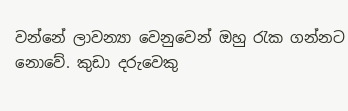වන්නේ ලාවන්‍යා වෙනුවෙන් ඔහු රැක ගන්නට නොවේ. කුඩා දරුවෙකු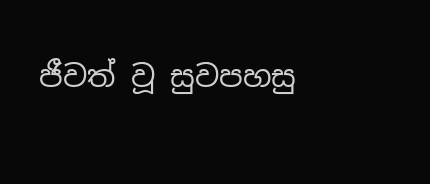ජීවත් වූ සුවපහසු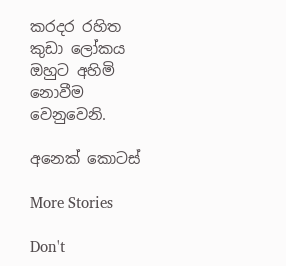කරදර රහිත කුඩා ලෝකය ඔහුට අහිමි නොවීම වෙනුවෙනි.

අනෙක් කොටස්

More Stories

Don't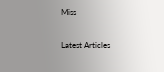Miss


Latest Articles